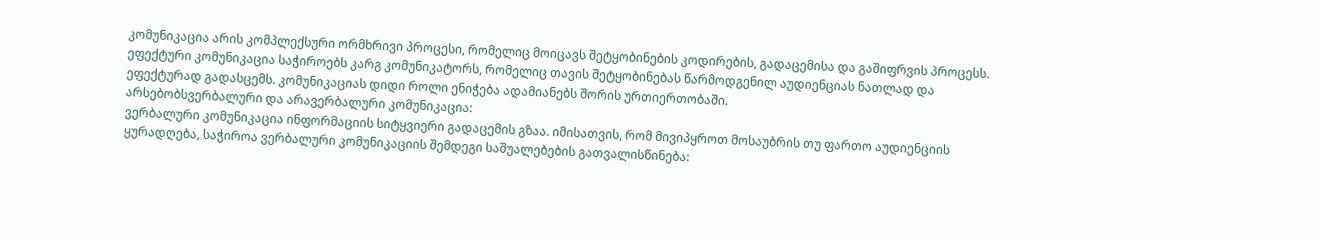კომუნიკაცია არის კომპლექსური ორმხრივი პროცესი, რომელიც მოიცავს შეტყობინების კოდირების, გადაცემისა და გაშიფრვის პროცესს. ეფექტური კომუნიკაცია საჭიროებს კარგ კომუნიკატორს, რომელიც თავის შეტყობინებას წარმოდგენილ აუდიენციას ნათლად და ეფექტურად გადასცემს. კომუნიკაციას დიდი როლი ენიჭება ადამიანებს შორის ურთიერთობაში.
არსებობსვერბალური და არავერბალური კომუნიკაცია:
ვერბალური კომუნიკაცია ინფორმაციის სიტყვიერი გადაცემის გზაა. იმისათვის, რომ მივიპყროთ მოსაუბრის თუ ფართო აუდიენციის ყურადღება, საჭიროა ვერბალური კომუნიკაციის შემდეგი საშუალებების გათვალისწინება: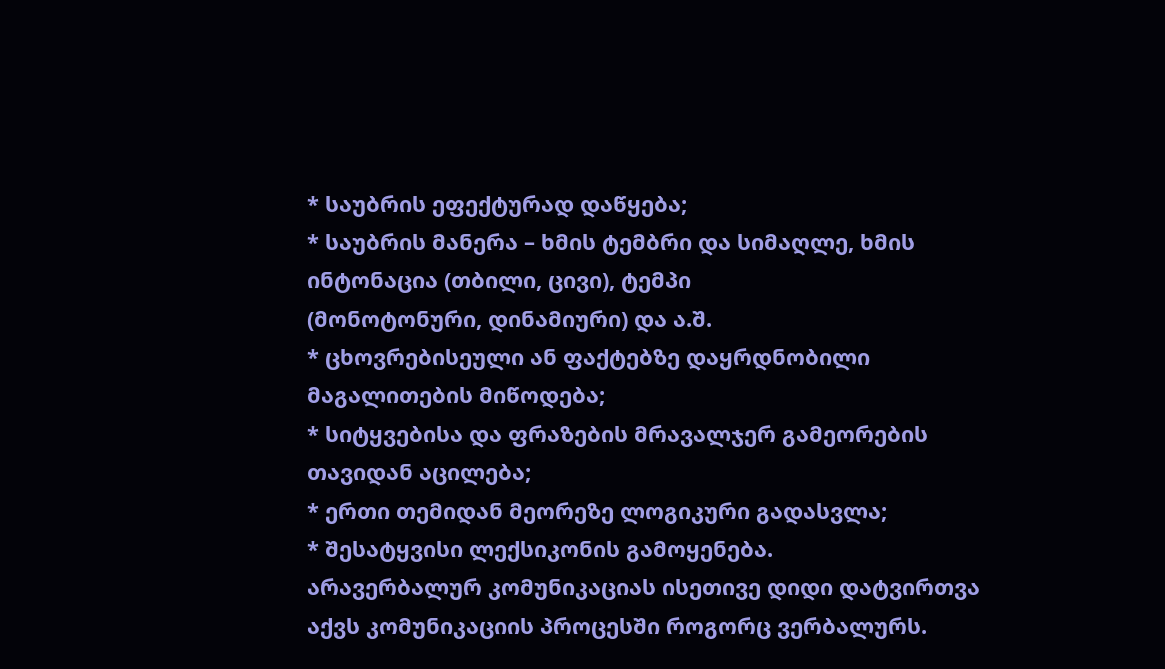* საუბრის ეფექტურად დაწყება;
* საუბრის მანერა – ხმის ტემბრი და სიმაღლე, ხმის ინტონაცია (თბილი, ცივი), ტემპი
(მონოტონური, დინამიური) და ა.შ.
* ცხოვრებისეული ან ფაქტებზე დაყრდნობილი მაგალითების მიწოდება;
* სიტყვებისა და ფრაზების მრავალჯერ გამეორების თავიდან აცილება;
* ერთი თემიდან მეორეზე ლოგიკური გადასვლა;
* შესატყვისი ლექსიკონის გამოყენება.
არავერბალურ კომუნიკაციას ისეთივე დიდი დატვირთვა აქვს კომუნიკაციის პროცესში როგორც ვერბალურს.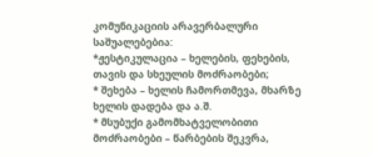კომუნიკაციის არავერბალური საშუალებებია:
*ჟესტიკულაცია – ხელების, ფეხების, თავის და სხეულის მოძრაობები;
* შეხება – ხელის ჩამორთმევა, მხარზე ხელის დადება და ა.შ.
* მსუბუქი გამომხატველობითი მოძრაობები – წარბების შეკვრა,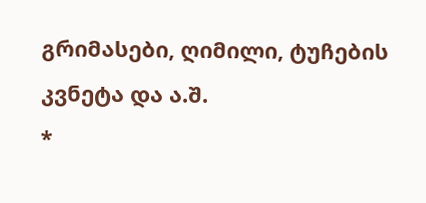გრიმასები, ღიმილი, ტუჩების კვნეტა და ა.შ.
*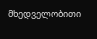მხედველობითი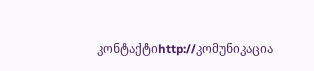კონტაქტიhttp://კომუნიკაცია